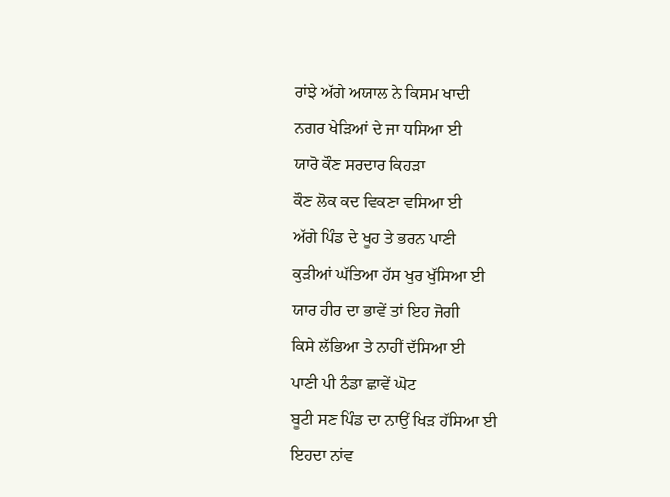ਰਾਂਝੇ ਅੱਗੇ ਅਯਾਲ ਨੇ ਕਿਸਮ ਖਾਦੀ
ਨਗਰ ਖੇੜਿਆਂ ਦੇ ਜਾ ਧਸਿਆ ਈ
ਯਾਰੋ ਕੌਣ ਸਰਦਾਰ ਕਿਹੜਾ
ਕੌਣ ਲੋਕ ਕਦ ਵਿਕਣਾ ਵਸਿਆ ਈ
ਅੱਗੇ ਪਿੰਡ ਦੇ ਖੂਹ ਤੇ ਭਰਨ ਪਾਣੀ
ਕੁੜੀਆਂ ਘੱਤਿਆ ਹੱਸ ਖੁਰ ਖੁੱਸਿਆ ਈ
ਯਾਰ ਹੀਰ ਦਾ ਭਾਵੇਂ ਤਾਂ ਇਹ ਜੋਗੀ
ਕਿਸੇ ਲੱਭਿਆ ਤੇ ਨਾਹੀਂ ਦੱਸਿਆ ਈ
ਪਾਣੀ ਪੀ ਠੰਡਾ ਛਾਵੇਂ ਘੋਟ
ਬੂਟੀ ਸਣ ਪਿੰਡ ਦਾ ਨਾਉਂ ਖਿੜ ਹੱਸਿਆ ਈ
ਇਹਦਾ ਨਾਂਵ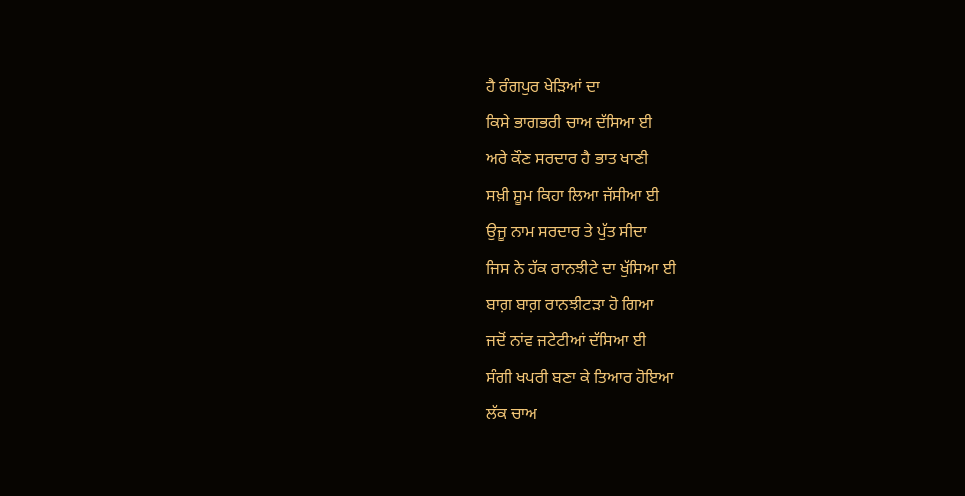ਹੈ ਰੰਗਪੁਰ ਖੇੜਿਆਂ ਦਾ
ਕਿਸੇ ਭਾਗਭਰੀ ਚਾਅ ਦੱਸਿਆ ਈ
ਅਰੇ ਕੌਣ ਸਰਦਾਰ ਹੈ ਭਾਤ ਖਾਣੀ
ਸਖ਼ੀ ਸ਼ੂਮ ਕਿਹਾ ਲਿਆ ਜੱਸੀਆ ਈ
ਉਜੂ ਨਾਮ ਸਰਦਾਰ ਤੇ ਪੁੱਤ ਸੀਦਾ
ਜਿਸ ਨੇ ਹੱਕ ਰਾਨਝੀਟੇ ਦਾ ਖੁੱਸਿਆ ਈ
ਬਾਗ਼ ਬਾਗ਼ ਰਾਨਝੀਟੜਾ ਹੋ ਗਿਆ
ਜਦੋਂ ਨਾਂਵ ਜਟੇਟੀਆਂ ਦੱਸਿਆ ਈ
ਸੰਗੀ ਖਪਰੀ ਬਣਾ ਕੇ ਤਿਆਰ ਹੋਇਆ
ਲੱਕ ਚਾਅ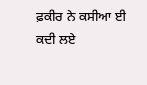ਫ਼ਕੀਰ ਨੇ ਕਸੀਆ ਈ
ਕਦੀ ਲਏ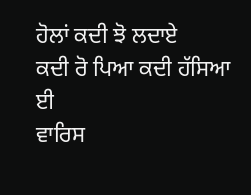ਹੋਲਾਂ ਕਦੀ ਝੋ ਲਦਾਏ
ਕਦੀ ਰੋ ਪਿਆ ਕਦੀ ਹੱਸਿਆ ਈ
ਵਾਰਿਸ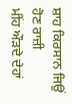ਸ਼ਾਹ ਕਿਰਸਾਨ ਜਿਉਂ ਹੋਣ ਰਾਜ਼ੀ
ਮੀਂਹ ਔੜਦੇ ਦੇਹਾਂ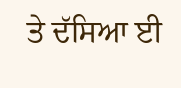ਤੇ ਦੱਸਿਆ ਈ